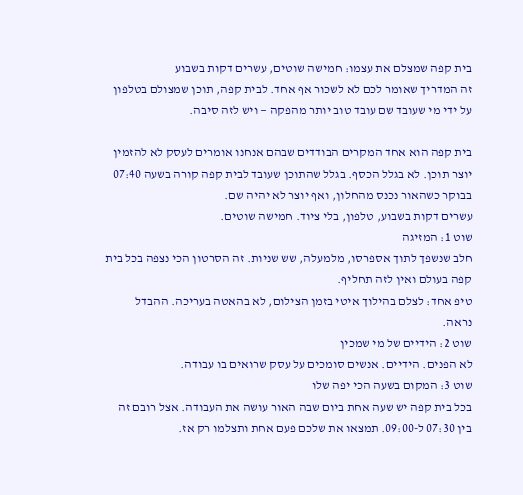בית קפה שמצלם את עצמו: חמישה שוטים, עשרים דקות בשבוע
זה המדריך שאומר לכם לא לשכור אף אחד. לבית קפה, תוכן שמצולם בטלפון על ידי מי שעובד שם עובד טוב יותר מהפקה — ויש לזה סיבה.

בית קפה הוא אחד המקרים הבודדים שבהם אנחנו אומרים לעסק לא להזמין יוצר תוכן. לא בגלל הכסף. בגלל שהתוכן שעובד לבית קפה קורה בשעה 07:40 בבוקר כשהאור נכנס מהחלון, ואף יוצר לא יהיה שם.
עשרים דקות בשבוע, טלפון, בלי ציוד. חמישה שוטים.
שוט 1: המזיגה
חלב שנשפך לתוך אספרסו, מלמעלה, שש שניות. זה הסרטון הכי נצפה בכל בית קפה בעולם ואין לזה תחליף.
טיפ אחד: לצלם בהילוך איטי בזמן הצילום, לא בהאטה בעריכה. ההבדל נראה.
שוט 2: הידיים של מי שמכין
לא הפנים. הידיים. אנשים סומכים על עסק שרואים בו עבודה.
שוט 3: המקום בשעה הכי יפה שלו
בכל בית קפה יש שעה אחת ביום שבה האור עושה את העבודה. אצל רובם זה בין 07:30 ל-09:00. תמצאו את שלכם פעם אחת ותצלמו רק אז.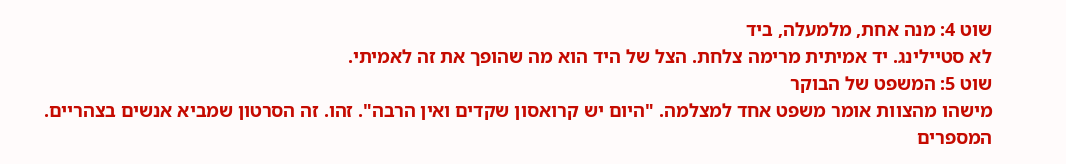שוט 4: מנה אחת, מלמעלה, ביד
לא סטיילינג. יד אמיתית מרימה צלחת. הצל של היד הוא מה שהופך את זה לאמיתי.
שוט 5: המשפט של הבוקר
מישהו מהצוות אומר משפט אחד למצלמה. "היום יש קרואסון שקדים ואין הרבה". זהו. זה הסרטון שמביא אנשים בצהריים.
המספרים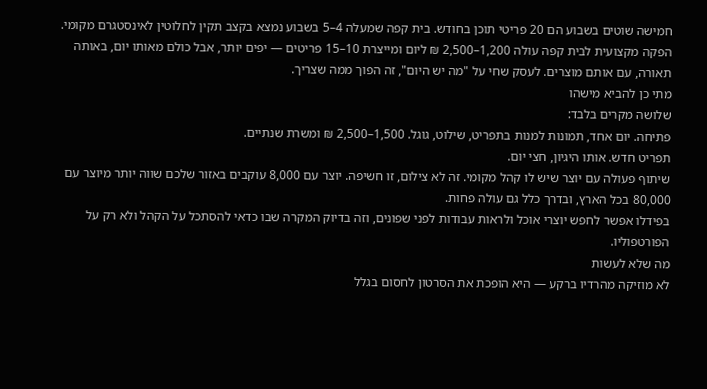חמישה שוטים בשבוע הם 20 פריטי תוכן בחודש. בית קפה שמעלה 4–5 בשבוע נמצא בקצב תקין לחלוטין לאינסטגרם מקומי.
הפקה מקצועית לבית קפה עולה 1,200–2,500 ₪ ליום ומייצרת 10–15 פריטים — יפים יותר, אבל כולם מאותו יום, באותה תאורה, עם אותם מוצרים. לעסק שחי על "מה יש היום", זה הפוך ממה שצריך.
מתי כן להביא מישהו
שלושה מקרים בלבד:
פתיחה. יום אחד, תמונות למנות בתפריט, שילוט, גוגל. 1,500–2,500 ₪ ומשרת שנתיים.
תפריט חדש. אותו היגיון, חצי יום.
שיתוף פעולה עם יוצר שיש לו קהל מקומי. זה לא צילום, זו חשיפה. יוצר עם 8,000 עוקבים באזור שלכם שווה יותר מיוצר עם 80,000 בכל הארץ, ובדרך כלל גם עולה פחות.
בפידלו אפשר לחפש יוצרי אוכל ולראות עבודות לפני שפונים, וזה בדיוק המקרה שבו כדאי להסתכל על הקהל ולא רק על הפורטפוליו.
מה שלא לעשות
לא מוזיקה מהרדיו ברקע — היא הופכת את הסרטון לחסום בגלל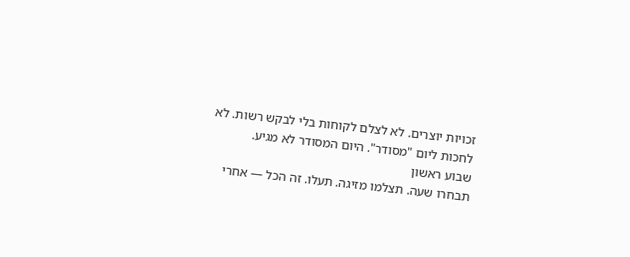זכויות יוצרים. לא לצלם לקוחות בלי לבקש רשות. לא לחכות ליום "מסודר". היום המסודר לא מגיע.
שבוע ראשון
תבחרו שעה. תצלמו מזיגה. תעלו. זה הכל — אחרי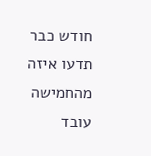חודש כבר תדעו איזה מהחמישה עובד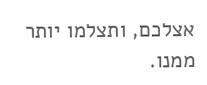אצלכם, ותצלמו יותר ממנו.